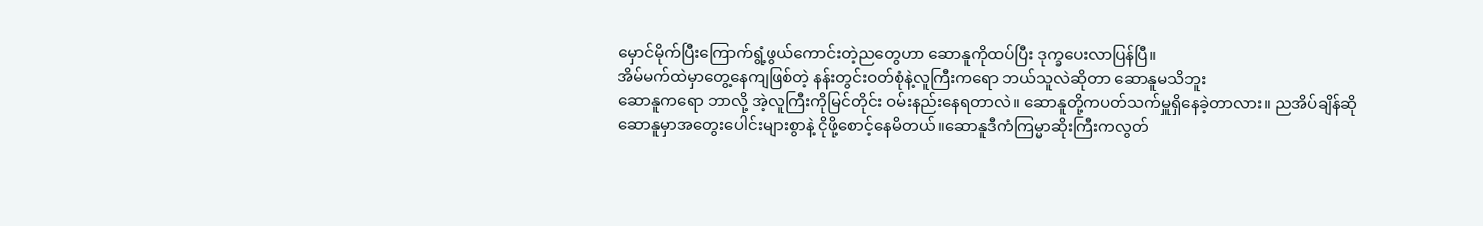မှောင်မိုက်ပြီးကြောက်ရွံ့ဖွယ်ကောင်းတဲ့ညတွေဟာ ဆောနူကိုထပ်ပြီး ဒုက္ခပေးလာပြန်ပြီ။
အိမ်မက်ထဲမှာတွေ့နေကျဖြစ်တဲ့ နန်းတွင်းဝတ်စုံနဲ့လူကြီးကရော ဘယ်သူလဲဆိုတာ ဆောနူမသိဘူး
ဆောနူကရော ဘာလို့ အဲ့လူကြီးကိုမြင်တိုင်း ဝမ်းနည်းနေရတာလဲ။ ဆောနူတို့ကပတ်သက်မှူရှိနေခဲ့တာလား။ ညအိပ်ချိန်ဆို ဆောနူမှာအတွေးပေါင်းများစွာနဲ့ ငိုဖို့စောင့်နေမိတယ်။ဆောနူဒီကံကြမ္မာဆိုးကြီးကလွတ်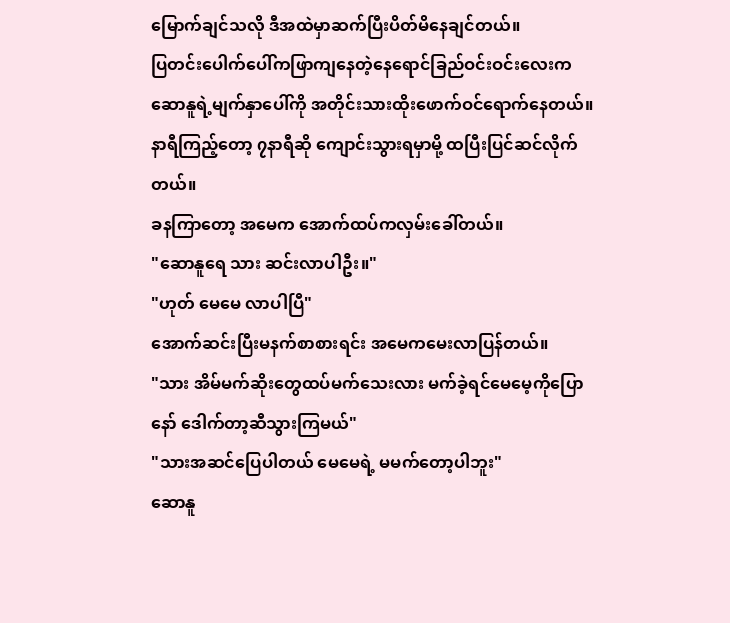မြောက်ချင်သလို ဒီအထဲမှာဆက်ပြီးပိတ်မိနေချင်တယ်။
ပြတင်းပေါက်ပေါ်ကဖြာကျနေတဲ့နေရောင်ခြည်ဝင်းဝင်းလေးက ဆောနူရဲ့မျက်နှာပေါ်ကို အတိုင်းသားထိုးဖောက်ဝင်ရောက်နေတယ်။နာရီကြည့်တော့ ၇နာရီဆို ကျောင်းသွားရမှာမို့ ထပြီးပြင်ဆင်လိုက်တယ်။
ခနကြာတော့ အမေက အောက်ထပ်ကလှမ်းခေါ်တယ်။
"ဆောနူရေ သား ဆင်းလာပါဦး။"
"ဟုတ် မေမေ လာပါပြီ"
အောက်ဆင်းပြီးမနက်စာစားရင်း အမေကမေးလာပြန်တယ်။
"သား အိမ်မက်ဆိုးတွေထပ်မက်သေးလား မက်ခဲ့ရင်မေမေ့ကိုပြောနော် ဒေါက်တာ့ဆီသွားကြမယ်"
"သားအဆင်ပြေပါတယ် မေမေရဲ့ မမက်တော့ပါဘူး"
ဆောနူ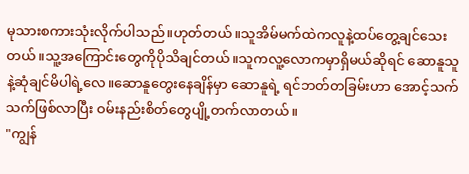မုသားစကားသုံးလိုက်ပါသည်။ဟုတ်တယ်။သူအိမ်မက်ထဲကလူနဲ့ထပ်တွေ့ချင်သေးတယ်။သူ့အကြောင်းတွေကိုပိုသိချင်တယ်။သူကလူ့လောကမှာရှိမယ်ဆိုရင် ဆောနူသူနဲ့ဆုံချင်မိပါရဲ့လေ။ဆောနူတွေးနေချိန်မှာ ဆောနူရဲ့ ရင်ဘတ်တခြမ်းဟာ အောင့်သက်သက်ဖြစ်လာပြီး ဝမ်းနည်းစိတ်တွေပျို့တက်လာတယ်။
"ကျွန်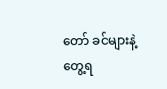တော် ခင်များနဲ့တွေ့ရ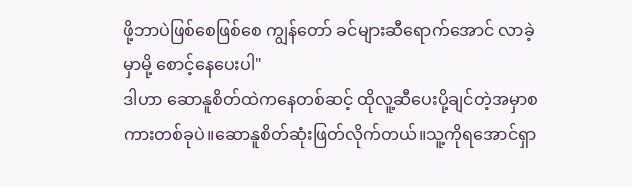ဖို့ဘာပဲဖြစ်စေဖြစ်စေ ကျွန်တော် ခင်များဆီရောက်အောင် လာခဲ့မှာမို့ စောင့်နေပေးပါ"
ဒါဟာ ဆောနူစိတ်ထဲကနေတစ်ဆင့် ထိုလူ့ဆီပေးပို့ချင်တဲ့အမှာစကားတစ်ခုပဲ။ဆောနူစိတ်ဆုံးဖြတ်လိုက်တယ်။သူ့ကိုရအောင်ရှာ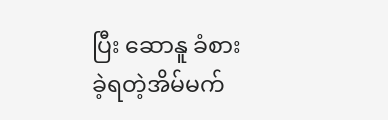ပြီး ဆောနူ ခံစားခဲ့ရတဲ့အိမ်မက်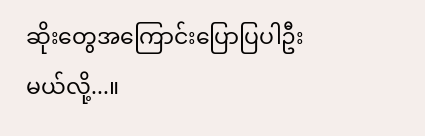ဆိုးတွေအကြောင်းပြောပြပါဦးမယ်လို့...။